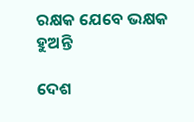ରକ୍ଷକ ଯେବେ ଭକ୍ଷକ ହୁଅନ୍ତି

ଦେଶ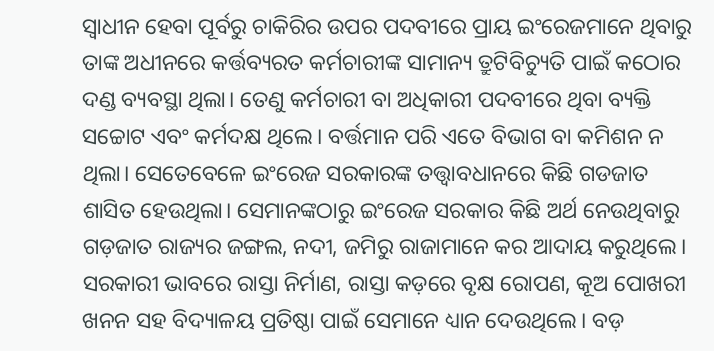ସ୍ବାଧୀନ ହେବା ପୂର୍ବରୁ ଚାକିରିର ଉପର ପଦବୀରେ ପ୍ରାୟ ଇଂରେଜମାନେ ଥିବାରୁ ତାଙ୍କ ଅଧୀନରେ କର୍ତ୍ତବ୍ୟରତ କର୍ମଚାରୀଙ୍କ ସାମାନ୍ୟ ତ୍ରୁଟିବିଚ୍ୟୁତି ପାଇଁ କଠୋର ଦଣ୍ଡ ବ୍ୟବସ୍ଥା ଥିଲା। ତେଣୁ କର୍ମଚାରୀ ବା ଅଧିକାରୀ ପଦବୀରେ ଥିବା ବ୍ୟକ୍ତି ସଚ୍ଚୋଟ ଏବଂ କର୍ମଦକ୍ଷ ଥିଲେ। ବର୍ତ୍ତମାନ ପରି ଏତେ ବିଭାଗ ବା କମିଶନ ନ ଥିଲା। ସେତେବେଳେ ଇଂରେଜ ସରକାରଙ୍କ ତତ୍ତ୍ୱାବଧାନରେ କିଛି ଗଡଜାତ ଶାସିତ ହେଉଥିଲା। ସେମାନଙ୍କଠାରୁ ଇଂରେଜ ସରକାର କିଛି ଅର୍ଥ ନେଉଥିବାରୁ ଗଡ଼ଜାତ ରାଜ୍ୟର ଜଙ୍ଗଲ, ନଦୀ, ଜମିରୁ ରାଜାମାନେ କର ଆଦାୟ କରୁଥିଲେ। ସରକାରୀ ଭାବରେ ରାସ୍ତା ନିର୍ମାଣ, ରାସ୍ତା କଡ଼ରେ ବୃକ୍ଷ ରୋପଣ, କୂଅ ପୋଖରୀ ଖନନ ସହ ବିଦ୍ୟାଳୟ ପ୍ରତିଷ୍ଠା ପାଇଁ ସେମାନେ ଧ୍ୟାନ ଦେଉଥିଲେ। ବଡ଼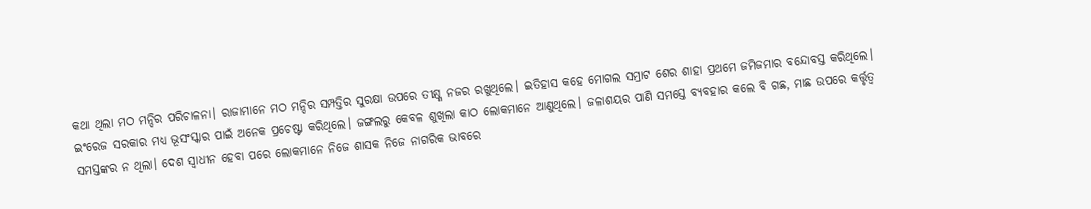କଥା ଥିଲା ମଠ ମନ୍ଦିର ପରିଚାଳନା। ରାଜାମାନେ ମଠ ମନ୍ଦିର ସମ୍ପତ୍ତିର ସୁରକ୍ଷା ଉପରେ ତୀକ୍ଷ୍ଣ ନଜର ରଖୁଥିଲେ। ଇତିହାସ କହେ ମୋଗଲ ସମ୍ରାଟ ଶେର ଶାହା ପ୍ରଥମେ ଜମିଜମାର ବନ୍ଦୋବସ୍ତ କରିଥିଲେ। ଇଂରେଜ ସରକାର ମଧ୍ୟ ଭୂସଂସ୍କାର ପାଇଁ ଅନେକ ପ୍ରଚେଷ୍ଟା କରିଥିଲେ। ଜଙ୍ଗଲରୁ କେବଳ ଶୁଖିଲା କାଠ ଲୋକମାନେ ଆଣୁଥିଲେ। ଜଳାଶୟର ପାଣି ସମସ୍ତେ ବ୍ୟବହାର କଲେ ବି ଗଛ, ମାଛ ଉପରେ କର୍ତ୍ତୃତ୍ୱ ସମସ୍ତଙ୍କର ନ ଥିଲା। ଦେଶ ସ୍ବାଧୀନ ହେବା ପରେ ଲୋକମାନେ ନିଜେ ଶାସକ ନିଜେ ନାଗରିକ ଭାବରେ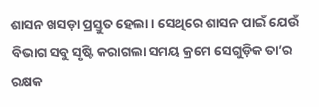ଶାସନ ଖସଡ଼ା ପ୍ରସ୍ତୁତ ହେଲା । ସେଥିରେ ଶାସନ ପାଇଁ ଯେଉଁ ବିଭାଗ ସବୁ ସୃଷ୍ଟି କରାଗଲା ସମୟ କ୍ରମେ ସେଗୁଡ଼ିକ ତା’ର ରକ୍ଷକ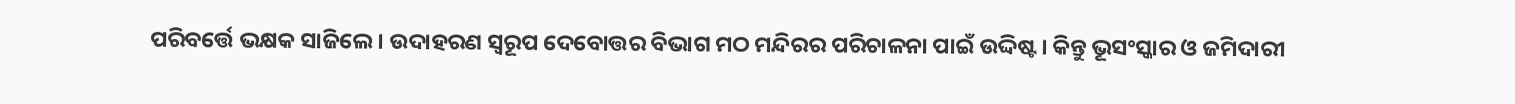ପରିବର୍ତ୍ତେ ଭକ୍ଷକ ସାଜିଲେ। ଉଦାହରଣ ସ୍ବରୂପ ଦେବୋତ୍ତର ବିଭାଗ ମଠ ମନ୍ଦିରର ପରିଚାଳନା ପାଇଁ ଉଦ୍ଦିଷ୍ଟ। କିନ୍ତୁ ଭୂସଂସ୍କାର ଓ ଜମିଦାରୀ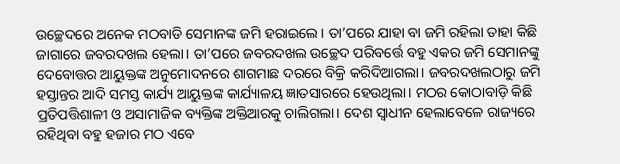ଉଚ୍ଛେଦରେ ଅନେକ ମଠବାଡି ସେମାନଙ୍କ ଜମି ହରାଇଲେ। ତା’ପରେ ଯାହା ବା ଜମି ରହିଲା ତାହା କିଛି ଜାଗାରେ ଜବରଦଖଲ ହେଲା। ତା’ପରେ ଜବରଦଖଲ ଉଚ୍ଛେଦ ପରିବର୍ତ୍ତେ ବହୁ ଏକର ଜମି ସେମାନଙ୍କୁ ଦେବୋତ୍ତର ଆୟୁକ୍ତଙ୍କ ଅନୁମୋଦନରେ ଶାଗମାଛ ଦରରେ ବିକ୍ରି କରିଦିଆଗଲା। ଜବରଦଖଲଠାରୁ ଜମି ହସ୍ତାନ୍ତର ଆଦି ସମସ୍ତ କାର୍ଯ୍ୟ ଆୟୁକ୍ତଙ୍କ କାର୍ଯ୍ୟାଳୟ ଜ୍ଞାତସାରରେ ହେଉଥିଲା। ମଠର କୋଠାବାଡ଼ି କିଛି ପ୍ରତିପତ୍ତିଶାଳୀ ଓ ଅସାମାଜିକ ବ୍ୟକ୍ତିଙ୍କ ଅକ୍ତିଆରକୁ ଚାଲିଗଲା। ଦେଶ ସ୍ବାଧୀନ ହେଲାବେଳେ ରାଜ୍ୟରେ ରହିଥିବା ବହୁ ହଜାର ମଠ ଏବେ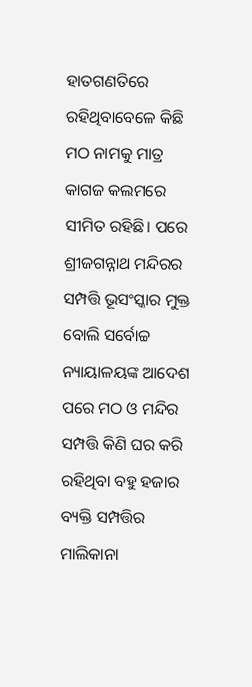ହାତଗଣତିରେ ରହିଥିବାବେଳେ କିଛି ମଠ ନାମକୁ ମାତ୍ର କାଗଜ କଲମରେ ସୀମିତ ରହିଛି। ପରେ ଶ୍ରୀଜଗନ୍ନାଥ ମନ୍ଦିରର ସମ୍ପତ୍ତି ଭୂସଂସ୍କାର ମୁକ୍ତ ବୋଲି ସର୍ବୋଚ୍ଚ ନ୍ୟାୟାଳୟଙ୍କ ଆଦେଶ ପରେ ମଠ ଓ ମନ୍ଦିର ସମ୍ପତ୍ତି କିଣି ଘର କରି ରହିଥିବା ବହୁ ହଜାର ବ୍ୟକ୍ତି ସମ୍ପତ୍ତିର ମାଲିକାନା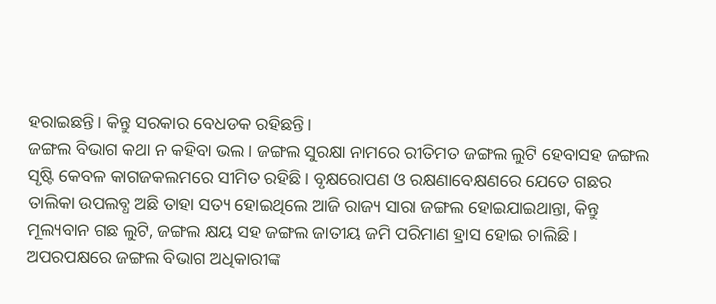ହରାଇଛନ୍ତି। କିନ୍ତୁ ସରକାର ବେଧଡକ ରହିଛନ୍ତି।
ଜଙ୍ଗଲ ବିଭାଗ କଥା ନ କହିବା ଭଲ। ଜଙ୍ଗଲ ସୁରକ୍ଷା ନାମରେ ରୀତିମତ ଜଙ୍ଗଲ ଲୁଟି ହେବାସହ ଜଙ୍ଗଲ ସୃଷ୍ଟି କେବଳ କାଗଜକଲମରେ ସୀମିତ ରହିଛି। ବୃକ୍ଷରୋପଣ ଓ ରକ୍ଷଣାବେକ୍ଷଣରେ ଯେତେ ଗଛର ତାଲିକା ଉପଲବ୍ଧ ଅଛି ତାହା ସତ୍ୟ ହୋଇଥିଲେ ଆଜି ରାଜ୍ୟ ସାରା ଜଙ୍ଗଲ ହୋଇଯାଇଥାନ୍ତା, କିନ୍ତୁ ମୂଲ୍ୟବାନ ଗଛ ଲୁଟି, ଜଙ୍ଗଲ କ୍ଷୟ ସହ ଜଙ୍ଗଲ ଜାତୀୟ ଜମି ପରିମାଣ ହ୍ରାସ ହୋଇ ଚାଲିଛି । ଅପରପକ୍ଷରେ ଜଙ୍ଗଲ ବିଭାଗ ଅଧିକାରୀଙ୍କ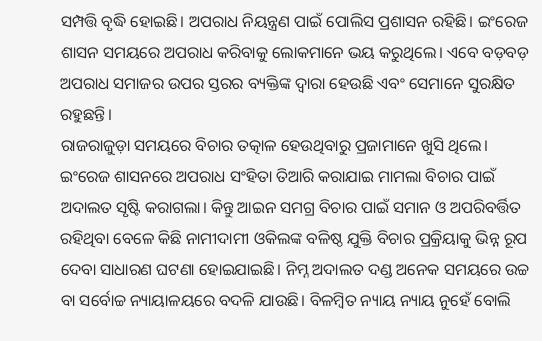ସମ୍ପତ୍ତି ବୃଦ୍ଧି ହୋଇଛି। ଅପରାଧ ନିୟନ୍ତ୍ରଣ ପାଇଁ ପୋଲିସ ପ୍ରଶାସନ ରହିଛି। ଇଂରେଜ ଶାସନ ସମୟରେ ଅପରାଧ କରିବାକୁ ଲୋକମାନେ ଭୟ କରୁଥିଲେ। ଏବେ ବଡ଼ବଡ଼ ଅପରାଧ ସମାଜର ଉପର ସ୍ତରର ବ୍ୟକ୍ତିଙ୍କ ଦ୍ୱାରା ହେଉଛି ଏବଂ ସେମାନେ ସୁରକ୍ଷିତ ରହୁଛନ୍ତି।
ରାଜରାଜୁଡ଼ା ସମୟରେ ବିଚାର ତତ୍କାଳ ହେଉଥିବାରୁ ପ୍ରଜାମାନେ ଖୁସି ଥିଲେ। ଇଂରେଜ ଶାସନରେ ଅପରାଧ ସଂହିତା ତିଆରି କରାଯାଇ ମାମଲା ବିଚାର ପାଇଁ ଅଦାଲତ ସୃଷ୍ଟି କରାଗଲା। କିନ୍ତୁ ଆଇନ ସମଗ୍ର ବିଚାର ପାଇଁ ସମାନ ଓ ଅପରିବର୍ତ୍ତିତ ରହିଥିବା ବେଳେ କିଛି ନାମୀଦାମୀ ଓକିଲଙ୍କ ବଳିଷ୍ଠ ଯୁକ୍ତି ବିଚାର ପ୍ରକ୍ରିୟାକୁ ଭିନ୍ନ ରୂପ ଦେବା ସାଧାରଣ ଘଟଣା ହୋଇଯାଇଛି। ନିମ୍ନ ଅଦାଲତ ଦଣ୍ଡ ଅନେକ ସମୟରେ ଉଚ୍ଚ ବା ସର୍ବୋଚ୍ଚ ନ୍ୟାୟାଳୟରେ ବଦଳି ଯାଉଛି। ବିଳମ୍ବିତ ନ୍ୟାୟ ନ୍ୟାୟ ନୁହେଁ ବୋଲି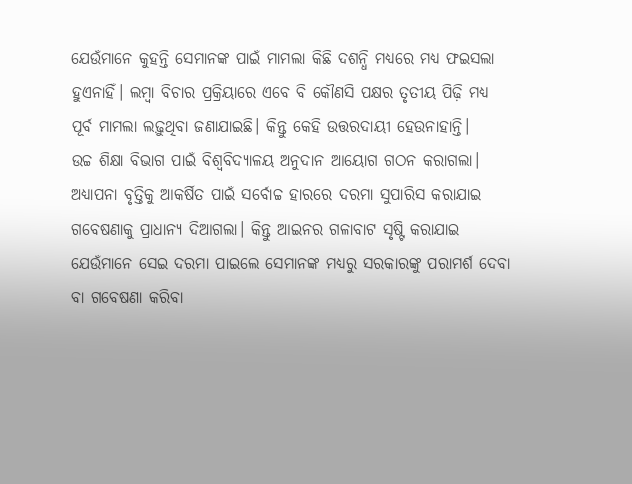ଯେଉଁମାନେ କୁହନ୍ତି ସେମାନଙ୍କ ପାଇଁ ମାମଲା କିଛି ଦଶନ୍ଧି ମଧ୍ୟରେ ମଧ୍ୟ ଫଇସଲା ହୁଏନାହିଁ। ଲମ୍ବା ବିଚାର ପ୍ରକ୍ରିୟାରେ ଏବେ ବି କୌଣସି ପକ୍ଷର ତୃତୀୟ ପିଢ଼ି ମଧ୍ୟ ପୂର୍ବ ମାମଲା ଲଢ଼ୁଥିବା ଜଣାଯାଇଛି। କିନ୍ତୁ କେହି ଉତ୍ତରଦାୟୀ ହେଉନାହାନ୍ତି।
ଉଚ୍ଚ ଶିକ୍ଷା ବିଭାଗ ପାଇଁ ବିଶ୍ବବିଦ୍ୟାଳୟ ଅନୁଦାନ ଆୟୋଗ ଗଠନ କରାଗଲା। ଅଧ୍ୟାପନା ବୃତ୍ତିକୁ ଆକର୍ଷିତ ପାଇଁ ସର୍ବୋଚ୍ଚ ହାରରେ ଦରମା ସୁପାରିସ କରାଯାଇ ଗବେଷଣାକୁ ପ୍ରାଧାନ୍ୟ ଦିଆଗଲା। କିନ୍ତୁ ଆଇନର ଗଳାବାଟ ସୃଷ୍ଟି କରାଯାଇ ଯେଉଁମାନେ ସେଇ ଦରମା ପାଇଲେ ସେମାନଙ୍କ ମଧ୍ୟରୁ ସରକାରଙ୍କୁ ପରାମର୍ଶ ଦେବା ବା ଗବେଷଣା କରିବା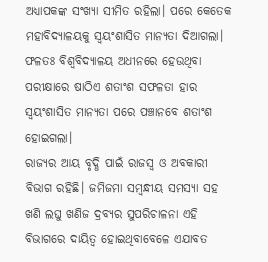ଅଧ୍ୟାପକଙ୍କ ସଂଖ୍ୟା ସୀମିତ ରହିଲା। ପରେ କେତେକ ମହାବିଦ୍ୟାଳୟକୁ ସ୍ବୟଂଶାସିତ ମାନ୍ୟତା ଦିଆଗଲା। ଫଳତଃ ବିଶ୍ବବିଦ୍ୟାଳୟ ଅଧୀନରେ ହେଉଥିବା ପରୀକ୍ଷାରେ ଷାଠିଏ ଶତାଂଶ ସଫଳତା ହାର ସ୍ବୟଂଶାସିତ ମାନ୍ୟତା ପରେ ପଞ୍ଚାନବେ ଶତାଂଶ ହୋଇଗଲା।
ରାଜ୍ୟର ଆୟ ବୃଦ୍ଧି ପାଇଁ ରାଜସ୍ବ ଓ ଅବକାରୀ ବିଭାଗ ରହିଛି। ଜମିଜମା ସମ୍ବନ୍ଧୀୟ ସମସ୍ୟା ସହ ଖଣି ଲଘୁ ଖଣିଜ ଦ୍ରବ୍ୟର ସୁପରିଚାଳନା ଏହି ବିଭାଗରେ ଦାୟିତ୍ୱ ହୋଇଥିବାବେଳେ ଏଯାବତ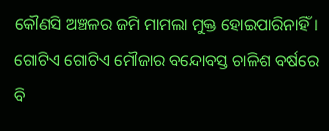କୌଣସି ଅଞ୍ଚଳର ଜମି ମାମଲା ମୁକ୍ତ ହୋଇପାରିନାହିଁ। ଗୋଟିଏ ଗୋଟିଏ ମୌଜାର ବନ୍ଦୋବସ୍ତ ଚାଳିଶ ବର୍ଷରେ ବି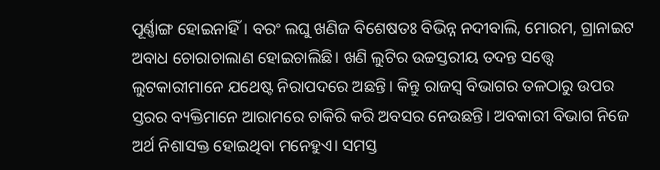ପୂର୍ଣ୍ଣାଙ୍ଗ ହୋଇନାହିଁ। ବରଂ ଲଘୁ ଖଣିଜ ବିଶେଷତଃ ବିଭିନ୍ନ ନଦୀବାଲି, ମୋରମ, ଗ୍ରାନାଇଟ ଅବାଧ ଚୋରାଚାଲାଣ ହୋଇଚାଲିଛି। ଖଣି ଲୁଟିର ଉଚ୍ଚସ୍ତରୀୟ ତଦନ୍ତ ସତ୍ତ୍ୱେ ଲୁଟକାରୀମାନେ ଯଥେଷ୍ଟ ନିରାପଦରେ ଅଛନ୍ତି। କିନ୍ତୁ ରାଜସ୍ବ ବିଭାଗର ତଳଠାରୁ ଉପର ସ୍ତରର ବ୍ୟକ୍ତିମାନେ ଆରାମରେ ଚାକିରି କରି ଅବସର ନେଉଛନ୍ତି। ଅବକାରୀ ବିଭାଗ ନିଜେ ଅର୍ଥ ନିଶାସକ୍ତ ହୋଇଥିବା ମନେହୁଏ। ସମସ୍ତ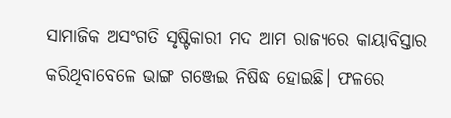ସାମାଜିକ ଅସଂଗତି ସୃଷ୍ଟିକାରୀ ମଦ ଆମ ରାଜ୍ୟରେ କାୟାବିସ୍ତାର କରିଥିବାବେଳେ ଭାଙ୍ଗ ଗଞ୍ଜେଇ ନିଷିଦ୍ଧ ହୋଇଛି। ଫଳରେ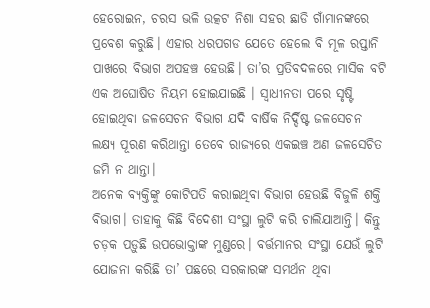ହେରୋଇନ, ଚରସ ଭଳି ଉତ୍କଟ ନିଶା ସହର ଛାଡି ଗାଁମାନଙ୍କରେ ପ୍ରବେଶ କରୁଛି। ଏହାର ଧରପଗଡ ଯେତେ ହେଲେ ବି ମୂଳ ରପ୍ତାନି ପାଖରେ ବିଭାଗ ଅପହଞ୍ଚ ହେଉଛି। ତା’ର ପ୍ରତିବଦଳରେ ମାସିକ ବଟି ଏକ ଅଘୋଷିତ ନିୟମ ହୋଇଯାଇଛି । ସ୍ବାଧୀନତା ପରେ ସୃଷ୍ଟି ହୋଇଥିବା ଜଳସେଚନ ବିଭାଗ ଯଦି ବାର୍ଷିକ ନିର୍ଦ୍ଦିଷ୍ଟ ଜଳସେଚନ ଲକ୍ଷ୍ୟ ପୂରଣ କରିଥାନ୍ତା ତେବେ ରାଜ୍ୟରେ ଏକଇଞ୍ଚ ଅଣ ଜଳସେଚିତ ଜମି ନ ଥାନ୍ତା।
ଅନେକ ବ୍ୟକ୍ତିଙ୍କୁ କୋଟିପତି କରାଇଥିବା ବିଭାଗ ହେଉଛି ବିଜୁଳି ଶକ୍ତି ବିଭାଗ। ତାହାକୁ କିଛି ବିଦେଶୀ ସଂସ୍ଥା ଲୁଟି କରି ଚାଲିଯାଆନ୍ତି। କିନ୍ତୁ ଚଡ଼କ ପଡ଼ୁଛି ଉପଭୋକ୍ତାଙ୍କ ମୁଣ୍ଡରେ। ବର୍ତ୍ତମାନର ସଂସ୍ଥା ଯେଉଁ ଲୁଟି ଯୋଜନା କରିଛି ତା’ ପଛରେ ସରକାରଙ୍କ ସମର୍ଥନ ଥିବା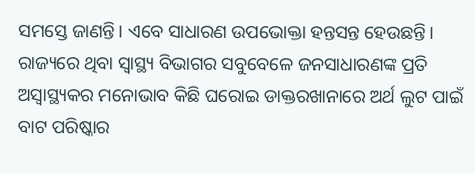ସମସ୍ତେ ଜାଣନ୍ତି। ଏବେ ସାଧାରଣ ଉପଭୋକ୍ତା ହନ୍ତସନ୍ତ ହେଉଛନ୍ତି। ରାଜ୍ୟରେ ଥିବା ସ୍ବାସ୍ଥ୍ୟ ବିଭାଗର ସବୁବେଳେ ଜନସାଧାରଣଙ୍କ ପ୍ରତି ଅସ୍ବାସ୍ଥ୍ୟକର ମନୋଭାବ କିଛି ଘରୋଇ ଡାକ୍ତରଖାନାରେ ଅର୍ଥ ଲୁଟ ପାଇଁ ବାଟ ପରିଷ୍କାର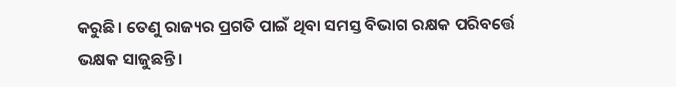କରୁଛି। ତେଣୁ ରାଜ୍ୟର ପ୍ରଗତି ପାଇଁ ଥିବା ସମସ୍ତ ବିଭାଗ ରକ୍ଷକ ପରିବର୍ତ୍ତେ ଭକ୍ଷକ ସାଜୁଛନ୍ତି।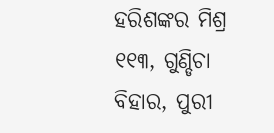ହରିଶଙ୍କର ମିଶ୍ର
୧୧୩, ଗୁଣ୍ଡିଚା ବିହାର, ପୁରୀ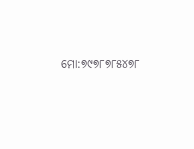ମୋ:୭୯୭୮୭୮୫୪୭୮